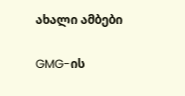ახალი ამბები

GMG-ის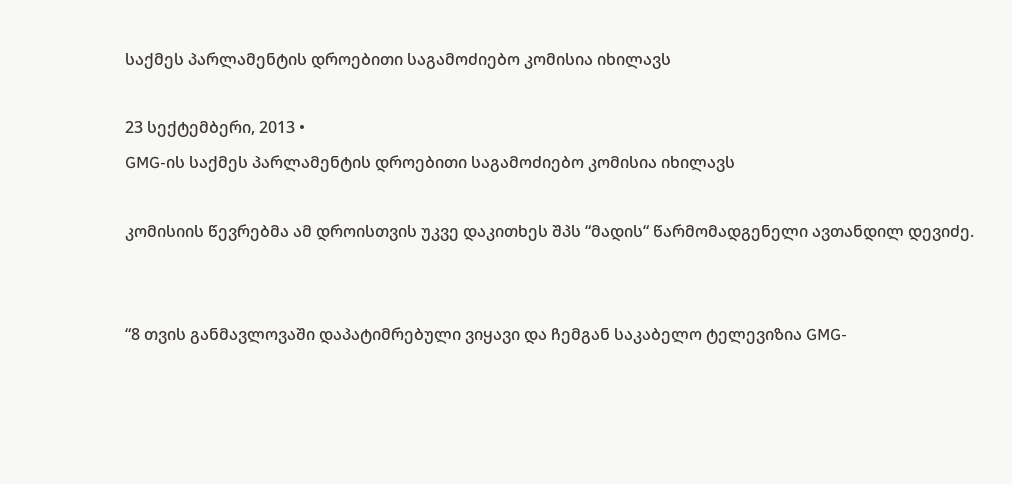საქმეს პარლამენტის დროებითი საგამოძიებო კომისია იხილავს

23 სექტემბერი, 2013 •
GMG-ის საქმეს პარლამენტის დროებითი საგამოძიებო კომისია იხილავს

კომისიის წევრებმა ამ დროისთვის უკვე დაკითხეს შპს “მადის“ წარმომადგენელი ავთანდილ დევიძე.


“8 თვის განმავლოვაში დაპატიმრებული ვიყავი და ჩემგან საკაბელო ტელევიზია GMG-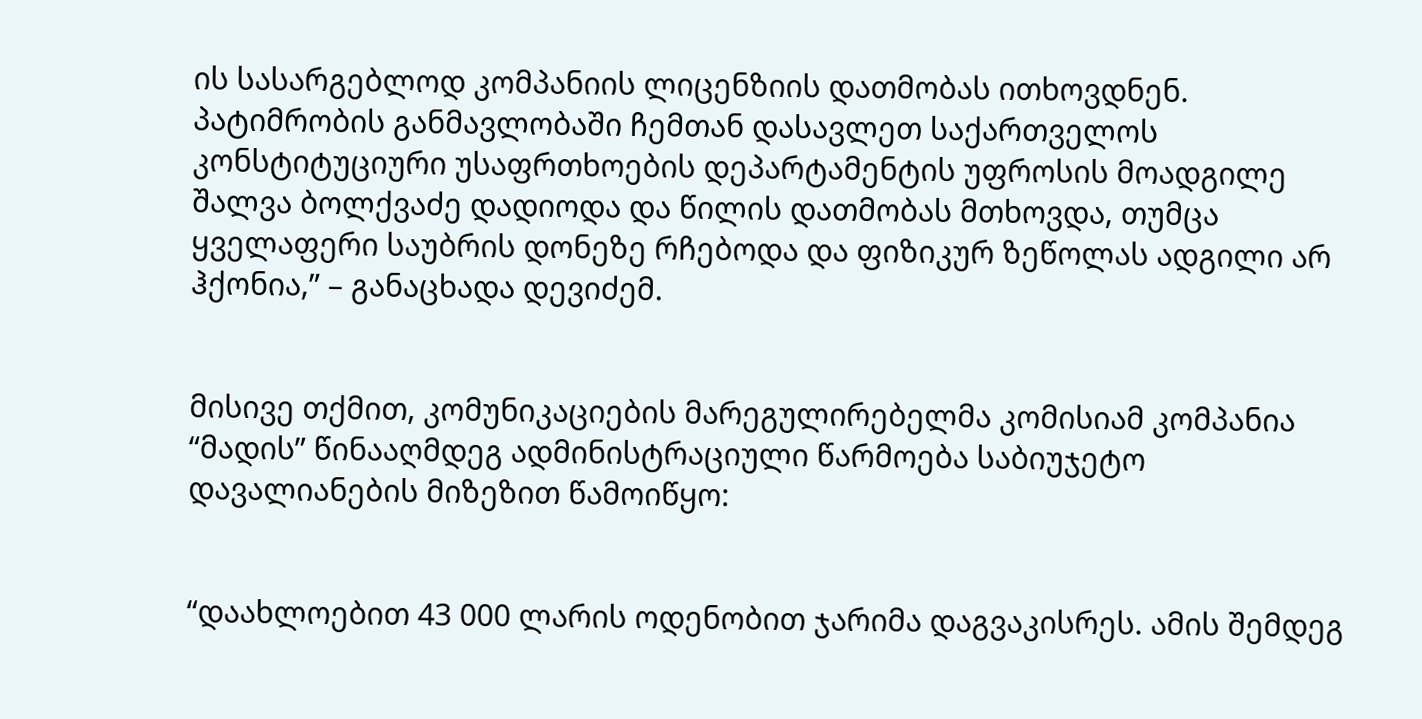ის სასარგებლოდ კომპანიის ლიცენზიის დათმობას ითხოვდნენ. პატიმრობის განმავლობაში ჩემთან დასავლეთ საქართველოს კონსტიტუციური უსაფრთხოების დეპარტამენტის უფროსის მოადგილე შალვა ბოლქვაძე დადიოდა და წილის დათმობას მთხოვდა, თუმცა ყველაფერი საუბრის დონეზე რჩებოდა და ფიზიკურ ზეწოლას ადგილი არ ჰქონია,” – განაცხადა დევიძემ.


მისივე თქმით, კომუნიკაციების მარეგულირებელმა კომისიამ კომპანია “მადის” წინააღმდეგ ადმინისტრაციული წარმოება საბიუჯეტო დავალიანების მიზეზით წამოიწყო:


“დაახლოებით 43 000 ლარის ოდენობით ჯარიმა დაგვაკისრეს. ამის შემდეგ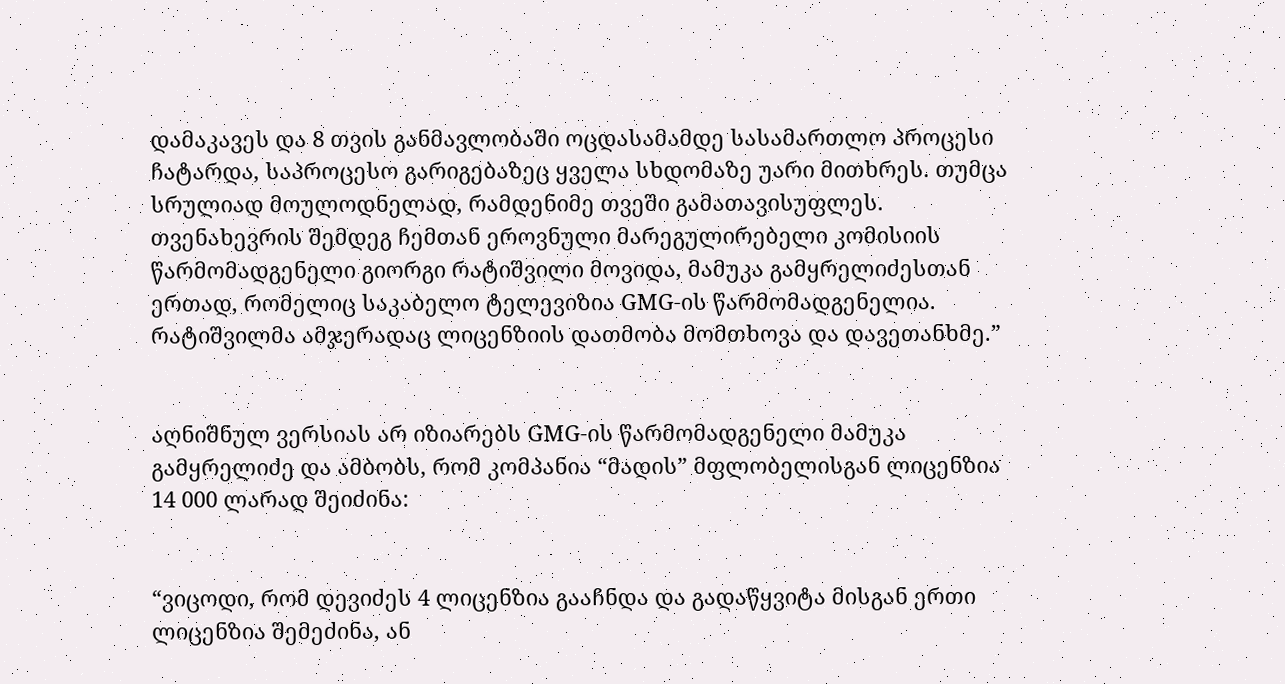დამაკავეს და 8 თვის განმავლობაში ოცდასამამდე სასამართლო პროცესი ჩატარდა, საპროცესო გარიგებაზეც ყველა სხდომაზე უარი მითხრეს. თუმცა სრულიად მოულოდნელად, რამდენიმე თვეში გამათავისუფლეს. თვენახევრის შემდეგ ჩემთან ეროვნული მარეგულირებელი კომისიის წარმომადგენელი გიორგი რატიშვილი მოვიდა, მამუკა გამყრელიძესთან ერთად, რომელიც საკაბელო ტელევიზია GMG-ის წარმომადგენელია. რატიშვილმა ამჯერადაც ლიცენზიის დათმობა მომთხოვა და დავეთანხმე.”


აღნიშნულ ვერსიას არ იზიარებს GMG-ის წარმომადგენელი მამუკა გამყრელიძე და ამბობს, რომ კომპანია “მადის” მფლობელისგან ლიცენზია 14 000 ლარად შეიძინა:


“ვიცოდი, რომ დევიძეს 4 ლიცენზია გააჩნდა და გადაწყვიტა მისგან ერთი ლიცენზია შემეძინა, ან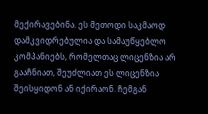მექირავებინა. ეს მეთოდი საკმაოდ დამკვიდრებულია და სამაუწყებლო კომპანიებს, რომელთაც ლიცენზია არ გააჩნიათ, შეუძლიათ ეს ლიცენზია შეისყიდონ ან იქირაონ. ჩემგან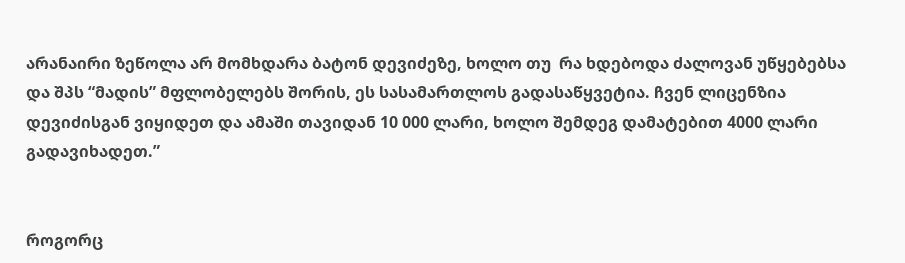არანაირი ზეწოლა არ მომხდარა ბატონ დევიძეზე, ხოლო თუ  რა ხდებოდა ძალოვან უწყებებსა და შპს “მადის” მფლობელებს შორის, ეს სასამართლოს გადასაწყვეტია. ჩვენ ლიცენზია დევიძისგან ვიყიდეთ და ამაში თავიდან 10 000 ლარი, ხოლო შემდეგ დამატებით 4000 ლარი გადავიხადეთ.”


როგორც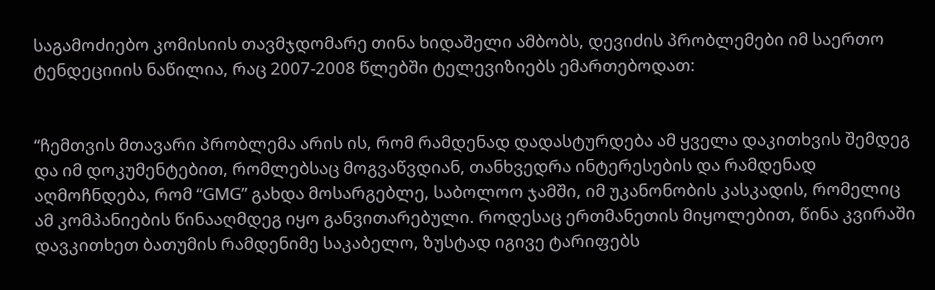საგამოძიებო კომისიის თავმჯდომარე თინა ხიდაშელი ამბობს, დევიძის პრობლემები იმ საერთო ტენდეციიის ნაწილია, რაც 2007-2008 წლებში ტელევიზიებს ემართებოდათ:


“ჩემთვის მთავარი პრობლემა არის ის, რომ რამდენად დადასტურდება ამ ყველა დაკითხვის შემდეგ და იმ დოკუმენტებით, რომლებსაც მოგვაწვდიან, თანხვედრა ინტერესების და რამდენად აღმოჩნდება, რომ “GMG” გახდა მოსარგებლე, საბოლოო ჯამში, იმ უკანონობის კასკადის, რომელიც ამ კომპანიების წინააღმდეგ იყო განვითარებული. როდესაც ერთმანეთის მიყოლებით, წინა კვირაში დავკითხეთ ბათუმის რამდენიმე საკაბელო, ზუსტად იგივე ტარიფებს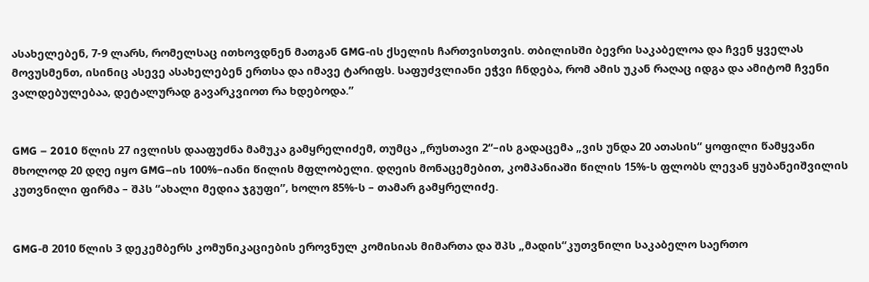ასახელებენ, 7-9 ლარს, რომელსაც ითხოვდნენ მათგან GMG-ის ქსელის ჩართვისთვის. თბილისში ბევრი საკაბელოა და ჩვენ ყველას მოვუსმენთ, ისინიც ასევე ასახელებენ ერთსა და იმავე ტარიფს. საფუძვლიანი ეჭვი ჩნდება, რომ ამის უკან რაღაც იდგა და ამიტომ ჩვენი ვალდებულებაა, დეტალურად გავარკვიოთ რა ხდებოდა.”


GMG – 2010 წლის 27 ივლისს დააფუძნა მამუკა გამყრელიძემ, თუმცა „რუსთავი 2“–ის გადაცემა „ვის უნდა 20 ათასის“ ყოფილი წამყვანი მხოლოდ 20 დღე იყო GMG–ის 100%–იანი წილის მფლობელი. დღეის მონაცემებით, კომპანიაში წილის 15%-ს ფლობს ლევან ყუბანეიშვილის კუთვნილი ფირმა – შპს “ახალი მედია ჯგუფი”, ხოლო 85%-ს – თამარ გამყრელიძე.


GMG-მ 2010 წლის 3 დეკემბერს კომუნიკაციების ეროვნულ კომისიას მიმართა და შპს „მადის“კუთვნილი საკაბელო საერთო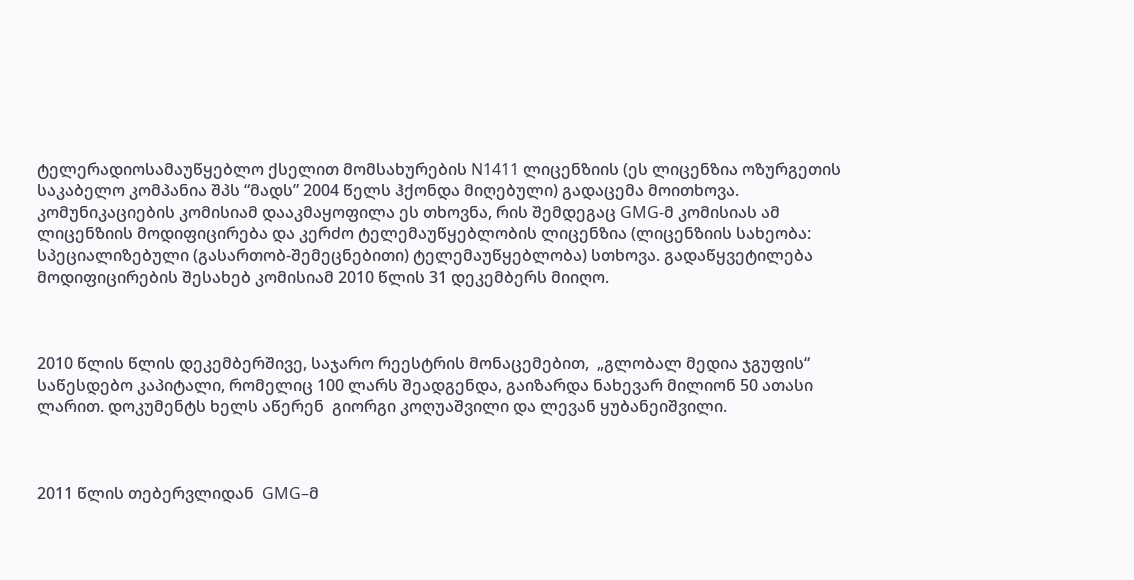ტელერადიოსამაუწყებლო ქსელით მომსახურების N1411 ლიცენზიის (ეს ლიცენზია ოზურგეთის საკაბელო კომპანია შპს “მადს” 2004 წელს ჰქონდა მიღებული) გადაცემა მოითხოვა. კომუნიკაციების კომისიამ დააკმაყოფილა ეს თხოვნა, რის შემდეგაც GMG-მ კომისიას ამ ლიცენზიის მოდიფიცირება და კერძო ტელემაუწყებლობის ლიცენზია (ლიცენზიის სახეობა: სპეციალიზებული (გასართობ-შემეცნებითი) ტელემაუწყებლობა) სთხოვა. გადაწყვეტილება მოდიფიცირების შესახებ კომისიამ 2010 წლის 31 დეკემბერს მიიღო.



2010 წლის წლის დეკემბერშივე, საჯარო რეესტრის მონაცემებით,  „გლობალ მედია ჯგუფის“ საწესდებო კაპიტალი, რომელიც 100 ლარს შეადგენდა, გაიზარდა ნახევარ მილიონ 50 ათასი ლარით. დოკუმენტს ხელს აწერენ  გიორგი კოღუაშვილი და ლევან ყუბანეიშვილი.



2011 წლის თებერვლიდან  GMG–მ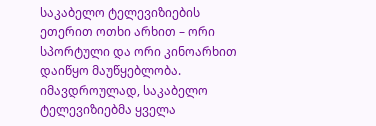საკაბელო ტელევიზიების ეთერით ოთხი არხით – ორი სპორტული და ორი კინოარხით დაიწყო მაუწყებლობა. იმავდროულად, საკაბელო ტელევიზიებმა ყველა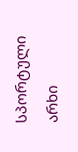სპორტული არხი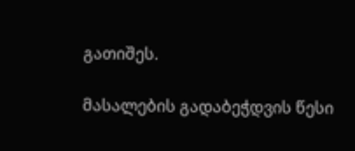გათიშეს.

მასალების გადაბეჭდვის წესი